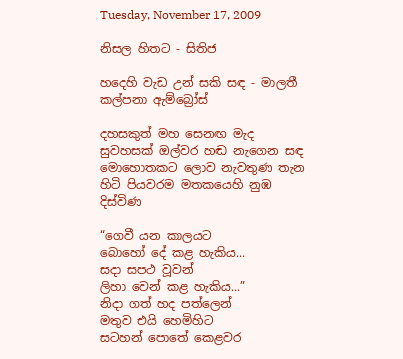Tuesday, November 17, 2009

නිසල හිතට - සිතිජ

හදෙහි වැඩ උන් සකි සඳ - මාලතී කල්පනා ඇම්බ්‍රෝස්

දහසකුත් මහ සෙනඟ මැද
සුවහසක් ඔල්වර හඬ නැගෙන සඳ
මොහොතකට ලොව නැවතුණ තැන
හිටි පියවරම මතකයෙහි නුඹ දිස්විණ

“ගෙවී යන කාලයට
බො‍හෝ දේ කළ හැකිය...
සදා සපථ වූවන්
ලිහා වෙන් කළ හැකිය...”
නිදා ගත් හද පත්ලෙන්
මතුව එයි හෙමිහිට
සටහන් පොතේ කෙළවර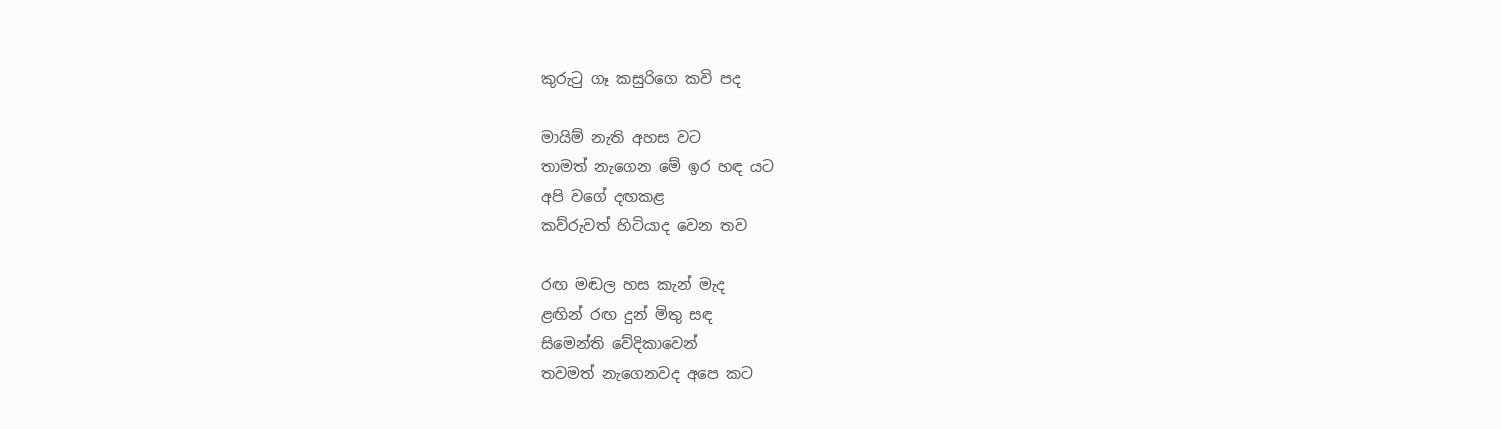කුරුටු ගෑ කසුරිගෙ කවි පද

මායිම් නැති අහස වට
තාමත් නැගෙන මේ ඉර හඳ යට
අපි වගේ දඟකළ
කව්රුවත් හිටියාද වෙන තව

රඟ මඬල හස කැන් මැද
ළඟින් රඟ දුන් මිතු සඳ
සිමෙන්ති වේදිකාවෙන්
තවමත් නැගෙනවද අපෙ කට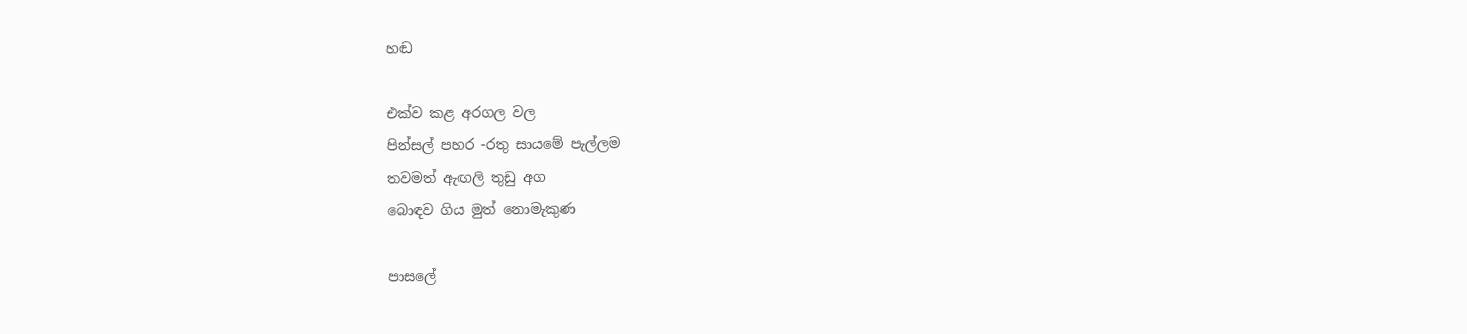හඬ

එක්ව කළ අරගල වල
පින්සල් පහර -රතු සායමේ පැල්ලම
තවමත් ඇඟලි තුඩු අග
බොඳව ගිය මුත් නොමැකුණ

පාසලේ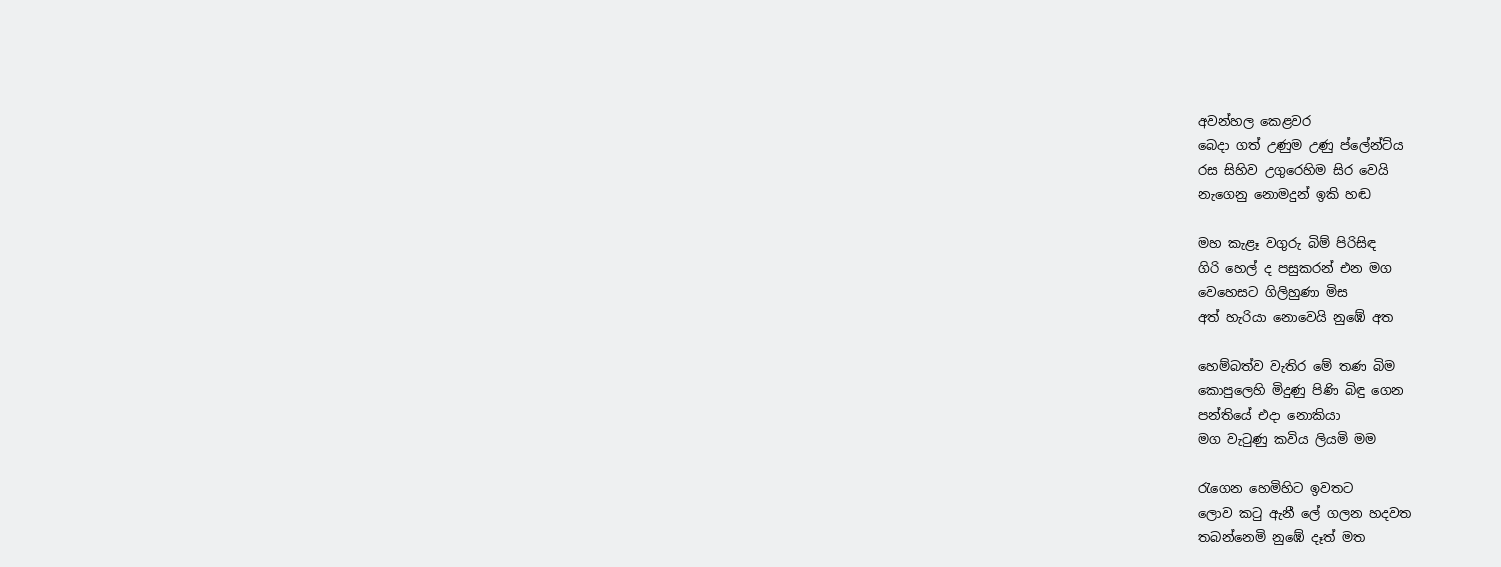අවන්හල ‍කෙළවර
බෙදා ගත් උණුම උණු ප්ලේන්ට්ය
රස සිහිව උගුරෙහිම සිර වෙයි
නැගෙනු නොමදුන් ඉකි හඬ

මහ කැළෑ වගුරු බිම් පිරිසිඳ
ගිරි හෙල් ද පසුකරන් එන මග
වෙහෙසට ගිලිහුණා මිස
අත් හැරියා නොවෙයි නුඹේ අත

හෙම්බත්ව වැතිර මේ තණ බිම
කොපුලෙහි මිදුණු පිණි බිඳු ගෙන
පන්තියේ එදා නොකියා
මග වැටුණු කවිය ලියමි මම

රැගෙන හෙමිහිට ඉවතට
ලොව කටු ඇනී ලේ ගලන හදවත
තබන්නෙමි නුඹේ දෑත් මත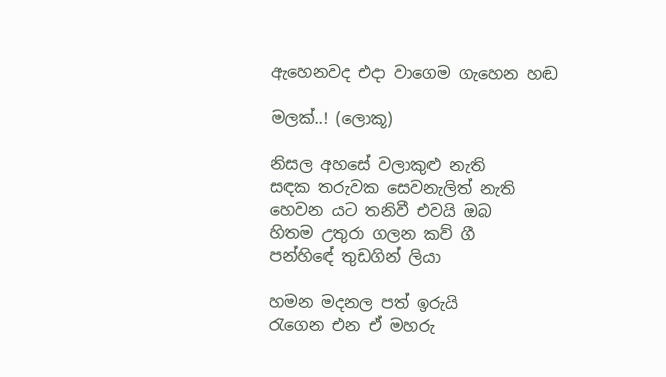ඇහෙනවද එදා වාගෙම ගැහෙන හඬ

මලක්..! (ලොකූ)

නිසල අහසේ වලාකුළු නැති
සඳක තරුවක සෙවනැලිත් නැති
හෙවන යට තනිවී එවයි ඔබ
හිතම උතුරා ගලන කව් ගී
පන්හි‍ඳේ තුඩගින් ලියා

හමන මදනල පත් ඉරුයි
රැගෙන එන ඒ මහරු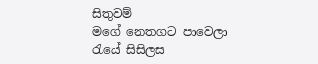සිතුවම්
මගේ නෙතගට පාවෙලා
රැයේ සිසිලස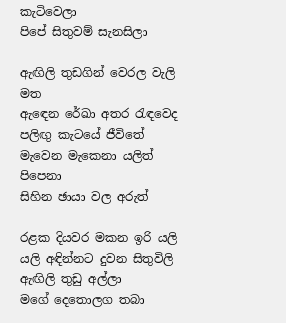කැටිවෙලා
පිපේ සිතුවම් සැනසිලා

ඇඟිලි තුඩගින් වෙරල වැලි මත
ඇඳෙන රේඛා අතර රැඳවෙද
පලිඟු කැටයේ ජී‍විතේ
මැවෙන මැකෙනා යලිත් පිපෙනා
සිහින ඡායා වල අරුත්

රළක දියවර මකන ඉරි යලි
යලි අඳින්නට දුවන සිතුවිලි
ඇඟිලි තුඩු අල්ලා
මගේ දෙතොලග තබා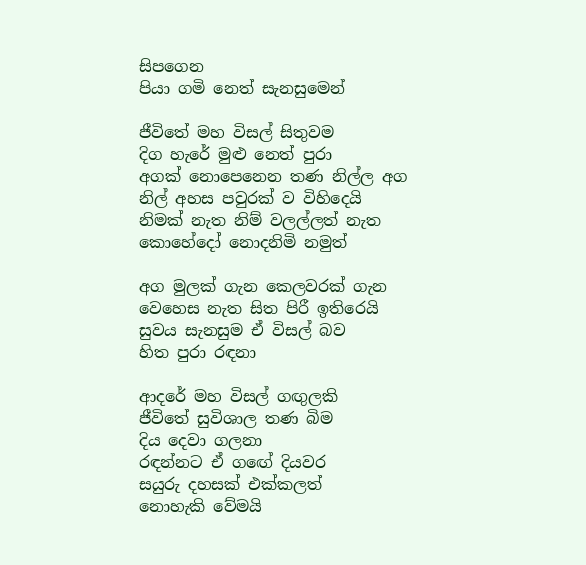සිපගෙන
පියා ගමි නෙත් සැනසුමෙන්

ජී‍විතේ මහ විසල් සිතුවම
දිග හැරේ මුළු නෙත් පුරා
අගක් ‍නොපෙනෙන තණ නිල්ල අග
නිල් අහස පවුරක් ව විහිදෙයි
නිමක් නැත නිම් වලල්ලත් නැත
කොහේදෝ නොදනිමි නමුත්

අග මුලක් ගැන කෙලවරක් ගැන
වෙහෙස නැත සිත පිරී ඉතිරෙයි
සුවය සැනසුම ඒ විසල් බව
හිත පුරා රඳනා

ආදරේ මහ විසල් ගඟුලකි
ජීවිතේ සුවිශාල තණ බිම
දිය දෙවා ගලනා
රඳන්නට ඒ ගඟේ දියවර
සයුරු දහසක් එක්කලත්
නොහැකි වේමයි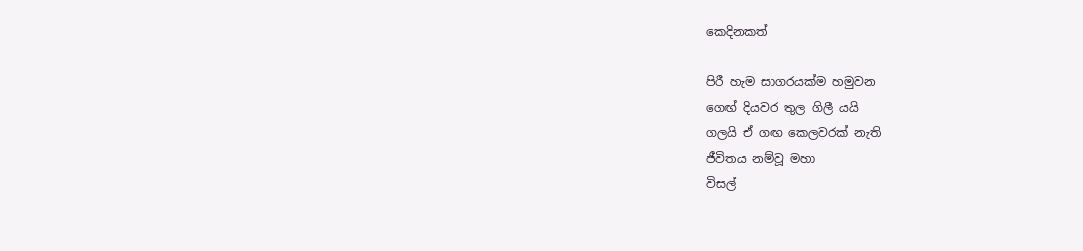කෙදිනකත්

පිරී හැම සාගරයක්ම හමුවන
ග‍ෙඟ් දියවර තුල ගිලී යයි
ගලයි ඒ ගඟ කෙලවරක් නැති
ජීවිතය නම්වූ මහා
විසල්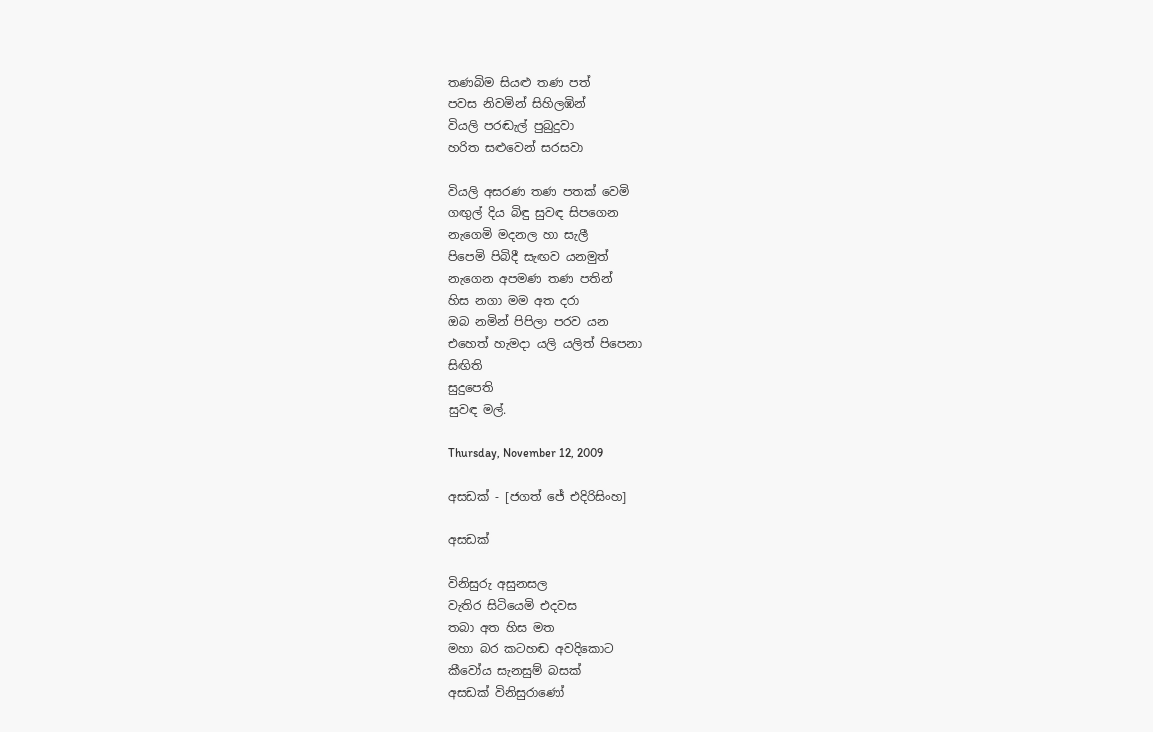තණබිම සියළු තණ පත්
පවස නිවමින් සිහිලඹින්
වියලි පරඬැල් පුබුදුවා
හරිත සළුවෙන් සරසවා

වියලි අසරණ තණ පතක් වෙමි
ගඟුල් දිය බිඳු ‍සුවඳ සිපගෙන
නැගෙමි මදනල හා සැලී
පිපෙමි පිබිදී සැඟව යනමුත්
නැගෙන අපමණ තණ පතින්
හිස නගා මම අත දරා
ඔබ නමින් පිපිලා පරව යන
එහෙත් හැමදා යලි යලිත් පිපෙනා
සිඟිති
සුදුපෙති
සුවඳ මල්.

Thursday, November 12, 2009

අසඩක් - [ජගත් ජේ එදිරිසිංහ]

අසඩක්

විනිසුරු අසුනසල
වැතිර සිටියෙමි එදවස
තබා අත හිස මත
මහා බර කටහඬ අවදිකොට
කීවෝය සැනසුම් බසක්
අසඩක් විනිසුරාණෝ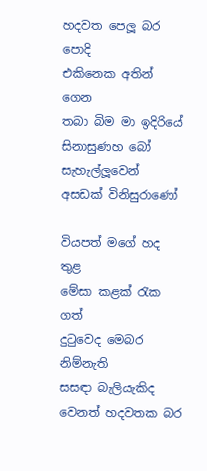හදවත පෙලූ බර පොදි
එකිනෙක අතින් ගෙන
තබා බිම මා ඉදිරියේ
සිනාසුණහ බෝ සැහැල්ලූවෙන්
අසඩක් විනිසුරාණෝ

වියපත් මගේ හද තුළ
මේසා කළක් රැක ගත්
දුටුවෙද මෙබර නිම්නැති
සසඳා බැලියැකිද
වෙනත් හදවතක බර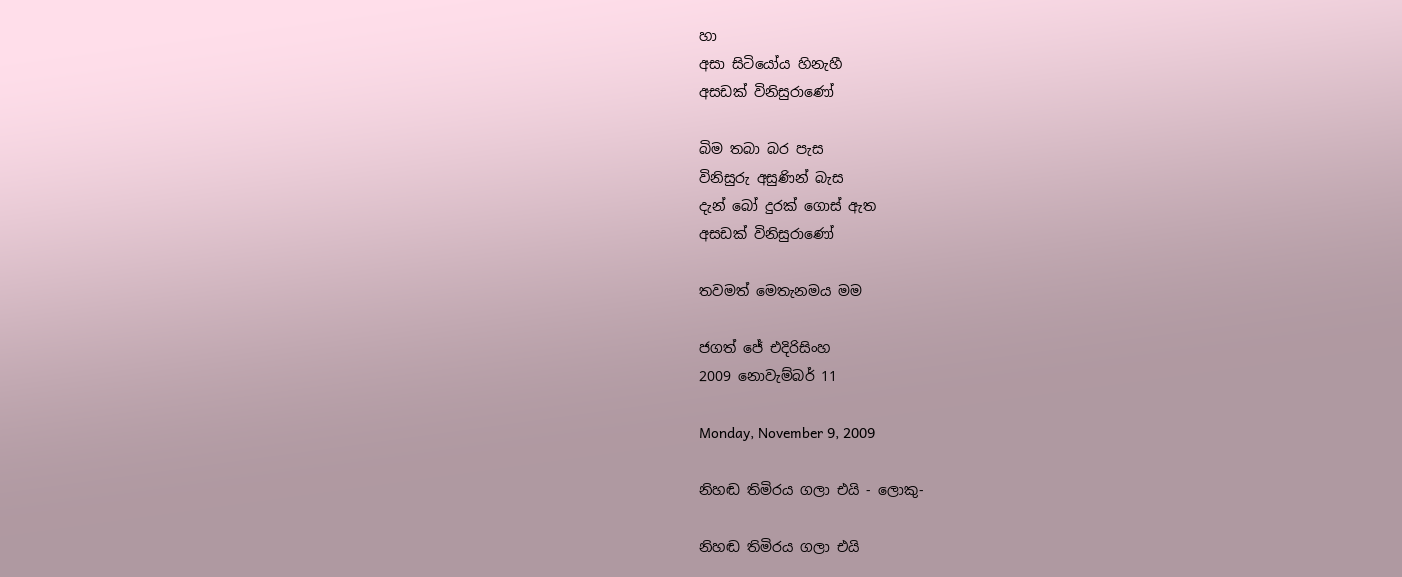හා
අසා සිටියෝය හිනැහී
අසඩක් විනිසුරාණෝ

බිම තබා බර පැස
විනිසුරු අසුණින් බැස
දැන් බෝ දුරක් ගොස් ඇත
අසඩක් විනිසුරාණෝ

තවමත් මෙතැනමය මම

ජගත් ජේ එදිරිසිංහ
2009 නොවැම්බර් 11

Monday, November 9, 2009

නිහඬ තිමිරය ගලා එයි - ලොකු-

නිහඬ තිමිරය ගලා එයි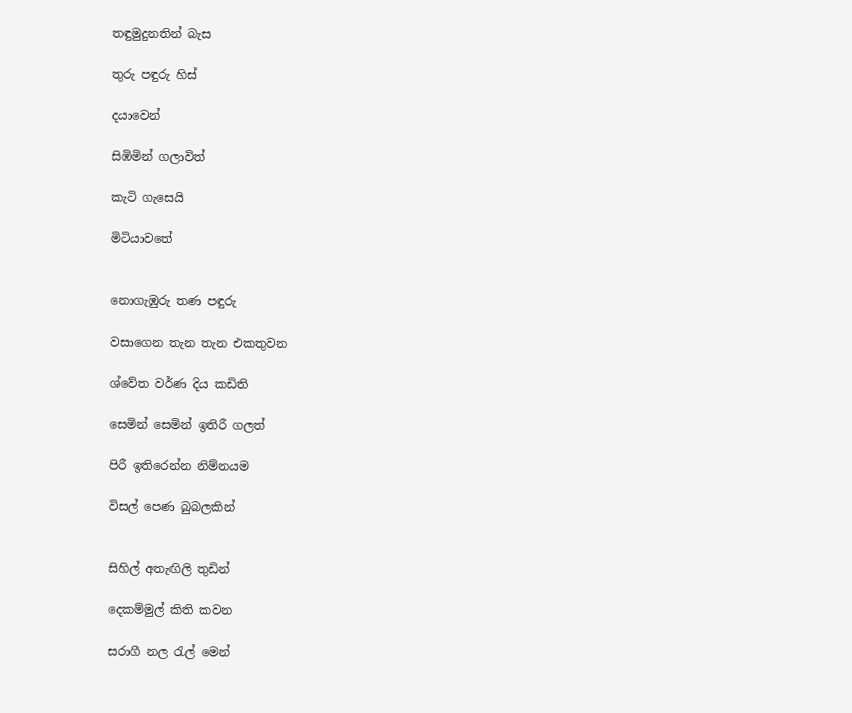තඳුමුදුනතින් බැස

තුරු පඳුරු හිස්

දයාවෙන්

සිඹිමින් ගලාවිත්

කැටි ගැසෙයි

මිටියාවතේ


නොගැඹුරු තණ පඳුරු

වසාගෙන තැන තැන එකතුවන

ශ්වේත වර්ණ දිය කඩිති

සෙමින් සෙමින් ඉතිරී ගලත්

පිරී ඉතිරෙන්න නිම්නයම

විසල් පෙණ බුබලකින්


සිහිල් අතැඟිලි තුඩින්

දෙකම්මුල් කිති කවන

සරාගී නල රැල් මෙන්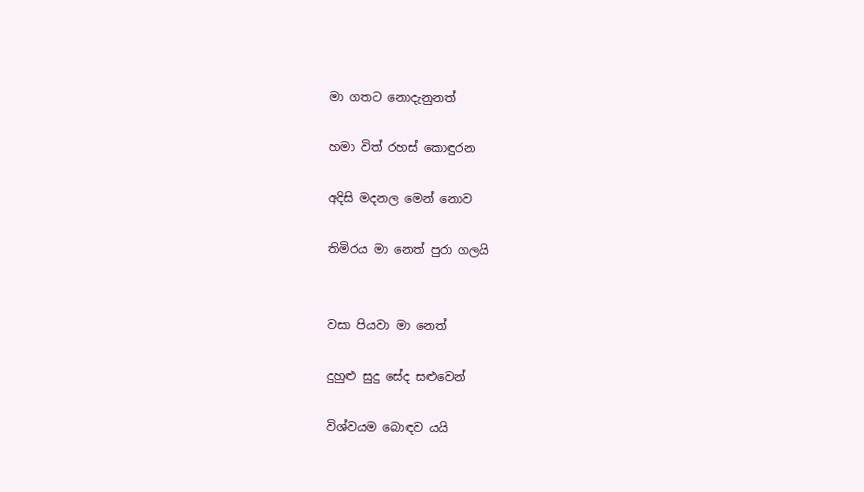මා ගතට නොදැනුනත්

හමා විත් රහස් කොඳුරන

අදිසි මදනල මෙන් නොව

තිමිරය මා නෙත් පුරා ගලයි


වසා පියවා මා නෙත්

දුහුළු සුදු සේද සළුවෙන්

විශ්වයම බොඳව යයි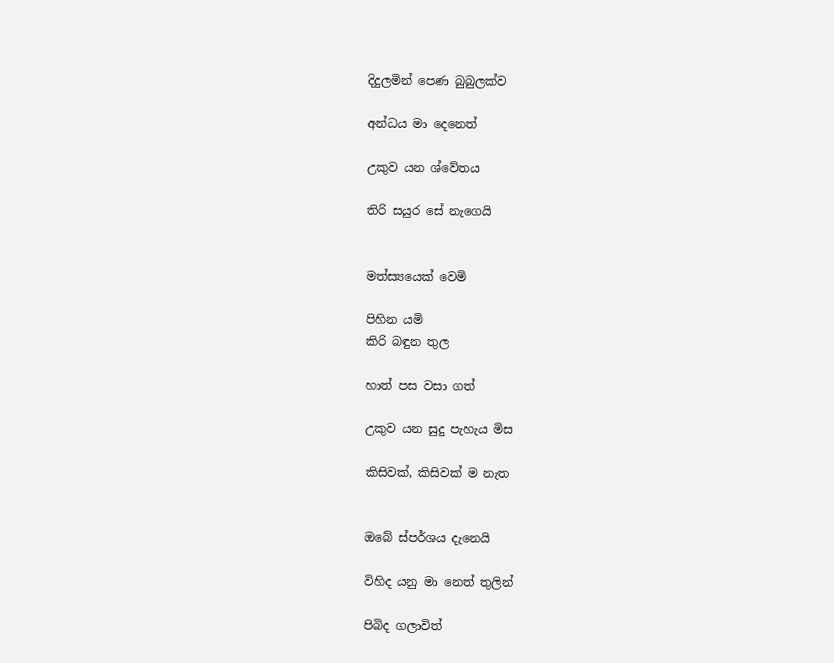දිදුලමින් පෙණ බුබුලක්ව

අන්ධය මා දෙනෙත්

උකුව යන ශ්වේතය

තිරි සයුර සේ නැගෙයි


මත්ස්‍යයෙක් වෙමි

පිහින යමි
කිරි බඳුන තුල

හාත් පස වසා ගත්

උකුව යන සුදු පැහැය මිස

කිසිවක්, කිසිවක් ම නැත


ඔබේ ස්පර්ශය දැනෙයි

විහිද යනු මා නෙත් තුලින්

පිබිද ගලාවිත්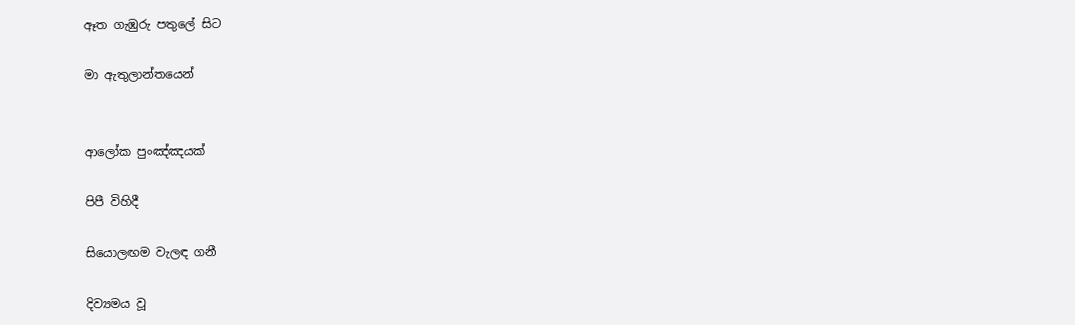ඈත ගැඹුරු පතුලේ සිට

මා ඇතුලාන්තයෙන්


ආලෝක පුංඤ්ඤයක්

පිපී විහිදී

සියොලඟම වැලඳ ගනී

දිව්‍යමය වූ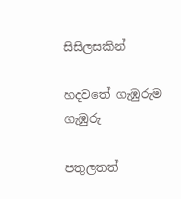සිසිලසකින්

හදවතේ ගැඹුරුම ගැඹුරු

පතුලතත්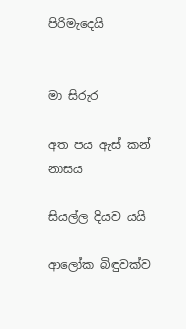පිරිමැදෙයි


මා සිරුර

අත පය ඇස් කන් නාසය

සියල්ල දියව යයි

ආලෝක බිඳුවක්ව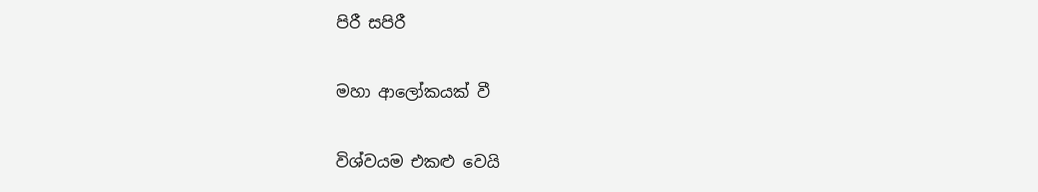පිරී සපි‍රී

මහා ආලෝකයක් වී

විශ්වයම එකළු වෙයි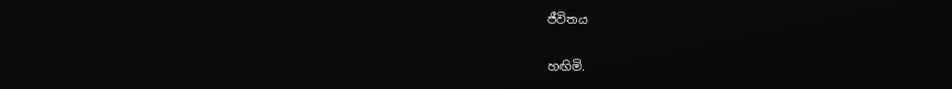ජීවිතය

හඟිමි.